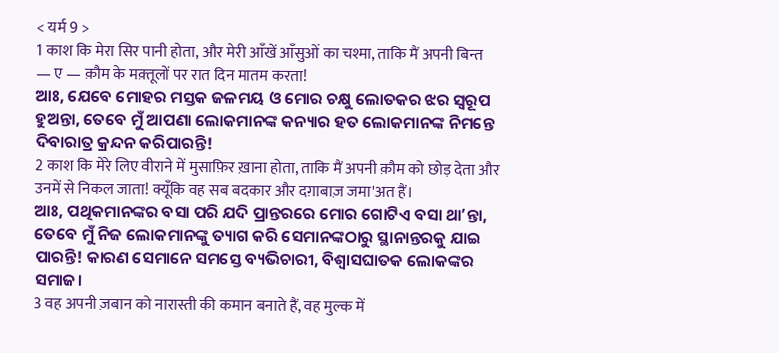< यर्म 9 >
1 काश कि मेरा सिर पानी होता, और मेरी आँखें आँसुओं का चश्मा, ताकि मैं अपनी बिन्त — ए — क़ौम के मक़्तूलों पर रात दिन मातम करता!
ଆଃ, ଯେବେ ମୋହର ମସ୍ତକ ଜଳମୟ ଓ ମୋର ଚକ୍ଷୁ ଲୋତକର ଝର ସ୍ୱରୂପ ହୁଅନ୍ତା, ତେବେ ମୁଁ ଆପଣା ଲୋକମାନଙ୍କ କନ୍ୟାର ହତ ଲୋକମାନଙ୍କ ନିମନ୍ତେ ଦିବାରାତ୍ର କ୍ରନ୍ଦନ କରିପାରନ୍ତି!
2 काश कि मेरे लिए वीराने में मुसाफ़िर ख़ाना होता, ताकि मैं अपनी क़ौम को छोड़ देता और उनमें से निकल जाता! क्यूँकि वह सब बदकार और दग़ाबाज़ जमा'अत हैं।
ଆଃ, ପଥିକମାନଙ୍କର ବସା ପରି ଯଦି ପ୍ରାନ୍ତରରେ ମୋର ଗୋଟିଏ ବସା ଥାʼନ୍ତା, ତେବେ ମୁଁ ନିଜ ଲୋକମାନଙ୍କୁ ତ୍ୟାଗ କରି ସେମାନଙ୍କଠାରୁ ସ୍ଥାନାନ୍ତରକୁ ଯାଇ ପାରନ୍ତି! କାରଣ ସେମାନେ ସମସ୍ତେ ବ୍ୟଭିଚାରୀ, ବିଶ୍ୱାସଘାତକ ଲୋକଙ୍କର ସମାଜ।
3 वह अपनी ज़बान को नारास्ती की कमान बनाते हैं, वह मुल्क में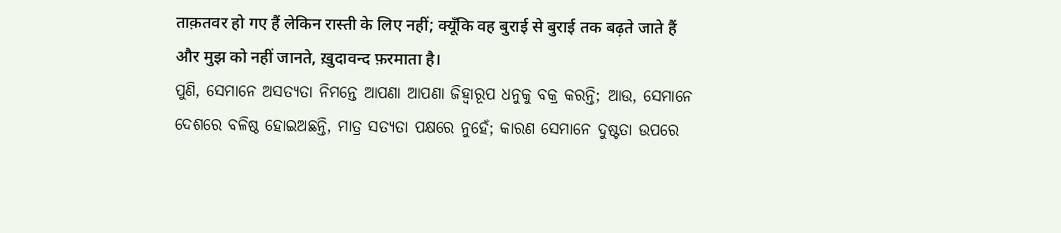ताक़तवर हो गए हैं लेकिन रास्ती के लिए नहीं; क्यूँकि वह बुराई से बुराई तक बढ़ते जाते हैं और मुझ को नहीं जानते, ख़ुदावन्द फ़रमाता है।
ପୁଣି, ସେମାନେ ଅସତ୍ୟତା ନିମନ୍ତେ ଆପଣା ଆପଣା ଜିହ୍ୱାରୂପ ଧନୁକୁ ବକ୍ର କରନ୍ତି; ଆଉ, ସେମାନେ ଦେଶରେ ବଳିଷ୍ଠ ହୋଇଅଛନ୍ତି, ମାତ୍ର ସତ୍ୟତା ପକ୍ଷରେ ନୁହେଁ; କାରଣ ସେମାନେ ଦୁଷ୍ଟତା ଉପରେ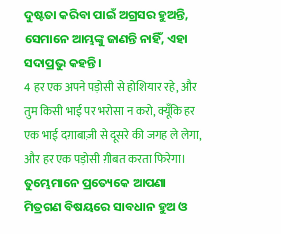ଦୁଷ୍ଟତା କରିବା ପାଇଁ ଅଗ୍ରସର ହୁଅନ୍ତି, ସେମାନେ ଆମ୍ଭଙ୍କୁ ଜାଣନ୍ତି ନାହିଁ, ଏହା ସଦାପ୍ରଭୁ କହନ୍ତି।
4 हर एक अपने पड़ोसी से होशियार रहे, और तुम किसी भाई पर भरोसा न करो, क्यूँकि हर एक भाई दग़ाबाज़ी से दूसरे की जगह ले लेगा, और हर एक पड़ोसी ग़ीबत करता फिरेगा।
ତୁମ୍ଭେମାନେ ପ୍ରତ୍ୟେକେ ଆପଣା ମିତ୍ରଗଣ ବିଷୟରେ ସାବଧାନ ହୁଅ ଓ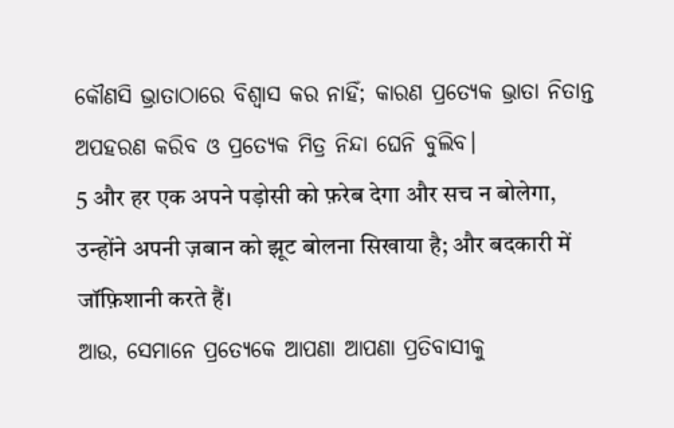କୌଣସି ଭ୍ରାତାଠାରେ ବିଶ୍ୱାସ କର ନାହିଁ; କାରଣ ପ୍ରତ୍ୟେକ ଭ୍ରାତା ନିତାନ୍ତ ଅପହରଣ କରିବ ଓ ପ୍ରତ୍ୟେକ ମିତ୍ର ନିନ୍ଦା ଘେନି ବୁଲିବ।
5 और हर एक अपने पड़ोसी को फ़रेब देगा और सच न बोलेगा, उन्होंने अपनी ज़बान को झूट बोलना सिखाया है; और बदकारी में जॉफ़िशानी करते हैं।
ଆଉ, ସେମାନେ ପ୍ରତ୍ୟେକେ ଆପଣା ଆପଣା ପ୍ରତିବାସୀକୁ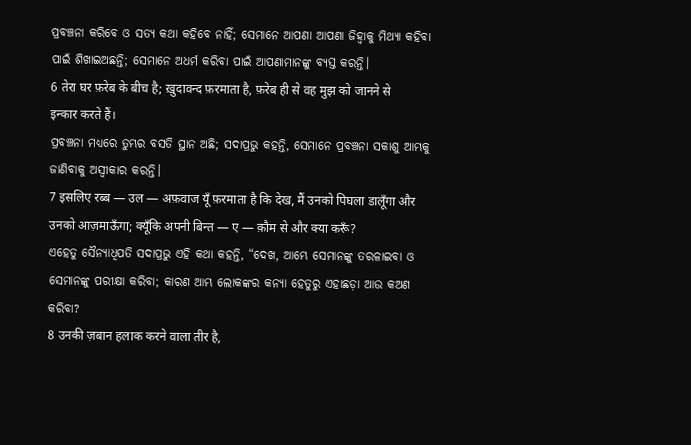ପ୍ରବଞ୍ଚନା କରିବେ ଓ ସତ୍ୟ କଥା କହିବେ ନାହିଁ; ସେମାନେ ଆପଣା ଆପଣା ଜିହ୍ୱାକୁ ମିଥ୍ୟା କହିବା ପାଇଁ ଶିଖାଇଅଛନ୍ତି; ସେମାନେ ଅଧର୍ମ କରିବା ପାଇଁ ଆପଣାମାନଙ୍କୁ ବ୍ୟସ୍ତ କରନ୍ତି।
6 तेरा घर फ़रेब के बीच है; ख़ुदावन्द फ़रमाता है, फ़रेब ही से वह मुझ को जानने से इन्कार करते हैं।
ପ୍ରବଞ୍ଚନା ମଧ୍ୟରେ ତୁମ୍ଭର ବସତି ସ୍ଥାନ ଅଛି; ସଦାପ୍ରଭୁ କହନ୍ତି, ସେମାନେ ପ୍ରବଞ୍ଚନା ସକାଶୁ ଆମ୍ଭକୁ ଜାଣିବାକୁ ଅସ୍ୱୀକାର କରନ୍ତି।
7 इसलिए रब्ब — उल — अफ़वाज यूँ फ़रमाता है कि देख, मैं उनको पिघला डालूँगा और उनको आज़माऊँगा; क्यूँकि अपनी बिन्त — ए — क़ौम से और क्या करूँ?
ଏହେତୁ ସୈନ୍ୟାଧିପତି ସଦାପ୍ରଭୁ ଏହି କଥା କହନ୍ତି, “ଦେଖ, ଆମ୍ଭେ ସେମାନଙ୍କୁ ତରଳାଇବା ଓ ସେମାନଙ୍କୁ ପରୀକ୍ଷା କରିବା; କାରଣ ଆମ୍ଭ ଲୋକଙ୍କର କନ୍ୟା ହେତୁରୁ ଏହାଛଡ଼ା ଆଉ କଅଣ କରିବା?
8 उनकी ज़बान हलाक करने वाला तीर है,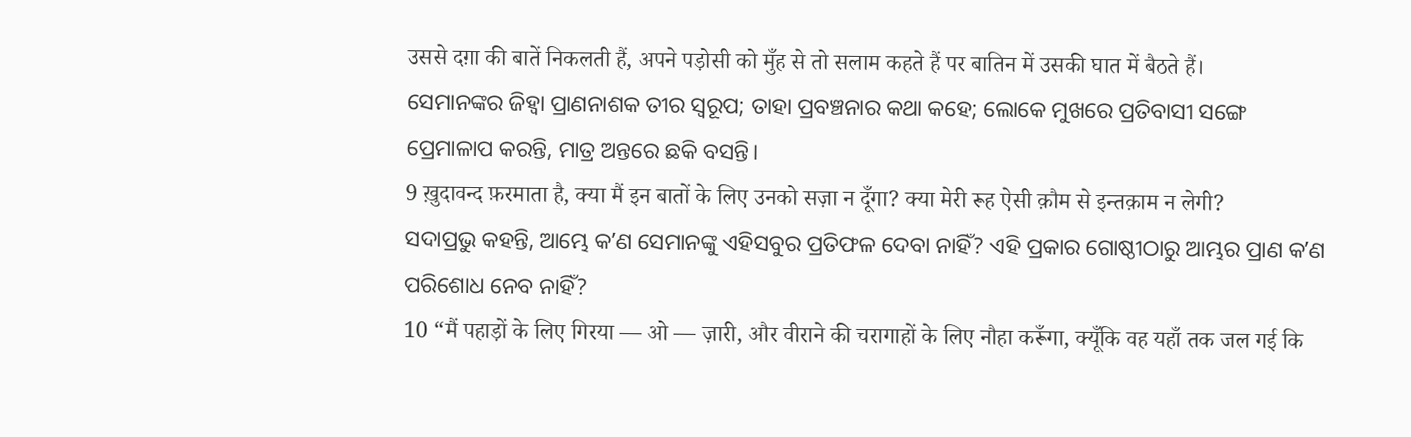उससे दग़ा की बातें निकलती हैं, अपने पड़ोसी को मुँह से तो सलाम कहते हैं पर बातिन में उसकी घात में बैठते हैं।
ସେମାନଙ୍କର ଜିହ୍ୱା ପ୍ରାଣନାଶକ ତୀର ସ୍ୱରୂପ; ତାହା ପ୍ରବଞ୍ଚନାର କଥା କହେ; ଲୋକେ ମୁଖରେ ପ୍ରତିବାସୀ ସଙ୍ଗେ ପ୍ରେମାଳାପ କରନ୍ତି, ମାତ୍ର ଅନ୍ତରେ ଛକି ବସନ୍ତି।
9 ख़ुदावन्द फ़रमाता है, क्या मैं इन बातों के लिए उनको सज़ा न दूँगा? क्या मेरी रूह ऐसी क़ौम से इन्तक़ाम न लेगी?
ସଦାପ୍ରଭୁ କହନ୍ତି, ଆମ୍ଭେ କʼଣ ସେମାନଙ୍କୁ ଏହିସବୁର ପ୍ରତିଫଳ ଦେବା ନାହିଁ? ଏହି ପ୍ରକାର ଗୋଷ୍ଠୀଠାରୁ ଆମ୍ଭର ପ୍ରାଣ କʼଣ ପରିଶୋଧ ନେବ ନାହିଁ?
10 “मैं पहाड़ों के लिए गिरया — ओ — ज़ारी, और वीराने की चरागाहों के लिए नौहा करूँगा, क्यूँकि वह यहाँ तक जल गई कि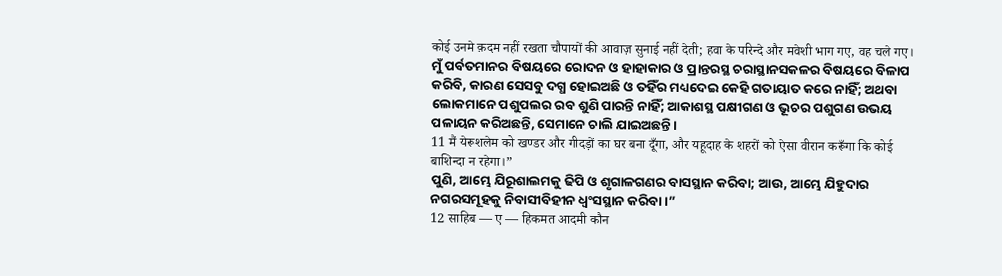कोई उनमे क़दम नहीं रखता चौपायों की आवाज़ सुनाई नहीं देती; हवा के परिन्दे और मवेशी भाग गए, वह चले गए।
ମୁଁ ପର୍ବତମାନର ବିଷୟରେ ରୋଦନ ଓ ହାହାକାର ଓ ପ୍ରାନ୍ତରସ୍ଥ ଚରାସ୍ଥାନସକଳର ବିଷୟରେ ବିଳାପ କରିବି, କାରଣ ସେସବୁ ଦଗ୍ଧ ହୋଇଅଛି ଓ ତହିଁର ମଧ୍ୟଦେଇ କେହି ଗତାୟାତ କରେ ନାହିଁ; ଅଥବା ଲୋକମାନେ ପଶୁପଲର ରବ ଶୁଣି ପାରନ୍ତି ନାହିଁ; ଆକାଶସ୍ଥ ପକ୍ଷୀଗଣ ଓ ଭୂଚର ପଶୁଗଣ ଉଭୟ ପଳାୟନ କରିଅଛନ୍ତି, ସେମାନେ ଚାଲି ଯାଇଅଛନ୍ତି।
11 मैं येरूशलेम को खण्डर और गीदड़ों का घर बना दूँगा, और यहूदाह के शहरों को ऐसा वीरान करूँगा कि कोई बाशिन्दा न रहेगा।”
ପୁଣି, ଆମ୍ଭେ ଯିରୂଶାଲମକୁ ଢିପି ଓ ଶୃଗାଳଗଣର ବାସସ୍ଥାନ କରିବା; ଆଉ, ଆମ୍ଭେ ଯିହୁଦାର ନଗରସମୂହକୁ ନିବାସୀବିହୀନ ଧ୍ୱଂସସ୍ଥାନ କରିବା।”
12 साहिब — ए — हिकमत आदमी कौन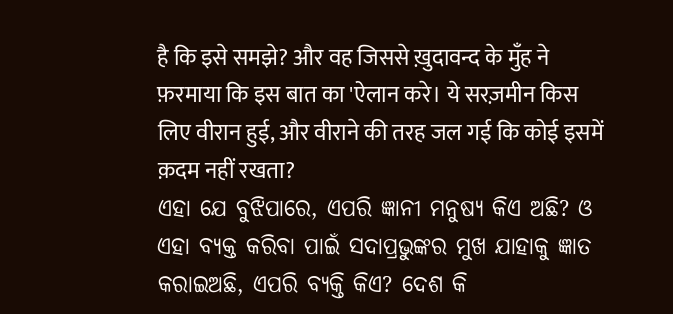है कि इसे समझे? और वह जिससे ख़ुदावन्द के मुँह ने फ़रमाया कि इस बात का 'ऐलान करे। ये सरज़मीन किस लिए वीरान हुई, और वीराने की तरह जल गई कि कोई इसमें क़दम नहीं रखता?
ଏହା ଯେ ବୁଝିପାରେ, ଏପରି ଜ୍ଞାନୀ ମନୁଷ୍ୟ କିଏ ଅଛି? ଓ ଏହା ବ୍ୟକ୍ତ କରିବା ପାଇଁ ସଦାପ୍ରଭୁଙ୍କର ମୁଖ ଯାହାକୁ ଜ୍ଞାତ କରାଇଅଛି, ଏପରି ବ୍ୟକ୍ତି କିଏ? ଦେଶ କି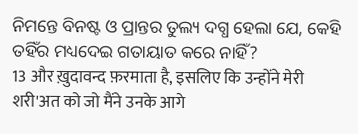ନିମନ୍ତେ ବିନଷ୍ଟ ଓ ପ୍ରାନ୍ତର ତୁଲ୍ୟ ଦଗ୍ଧ ହେଲା ଯେ, କେହି ତହିଁର ମଧ୍ୟଦେଇ ଗତାୟାତ କରେ ନାହିଁ?
13 और ख़ुदावन्द फ़रमाता है, इसलिए कि उन्होंने मेरी शरी'अत को जो मैंने उनके आगे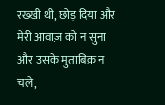रख्खी थी, छोड़ दिया और मेरी आवाज़ को न सुना और उसके मुताबिक़ न चले,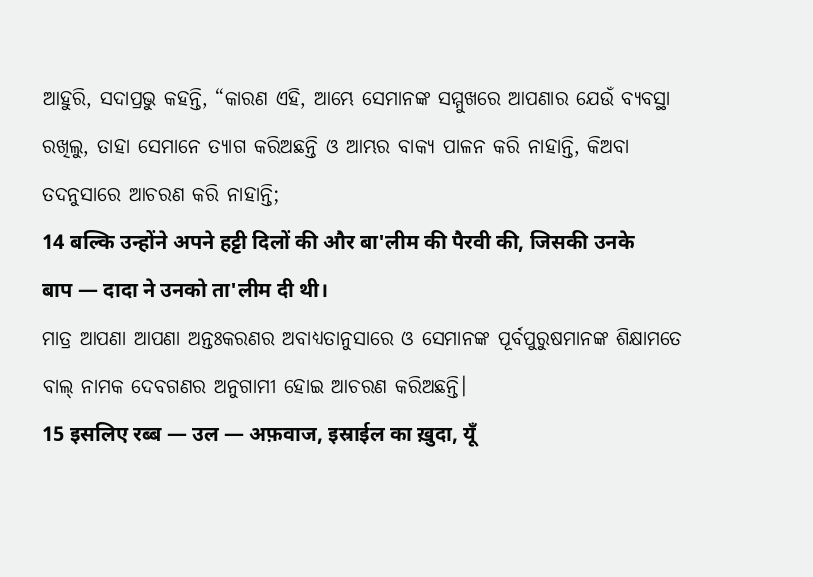ଆହୁରି, ସଦାପ୍ରଭୁ କହନ୍ତି, “କାରଣ ଏହି, ଆମ୍ଭେ ସେମାନଙ୍କ ସମ୍ମୁଖରେ ଆପଣାର ଯେଉଁ ବ୍ୟବସ୍ଥା ରଖିଲୁ, ତାହା ସେମାନେ ତ୍ୟାଗ କରିଅଛନ୍ତି ଓ ଆମ୍ଭର ବାକ୍ୟ ପାଳନ କରି ନାହାନ୍ତି, କିଅବା ତଦନୁସାରେ ଆଚରଣ କରି ନାହାନ୍ତି;
14 बल्कि उन्होंने अपने हट्टी दिलों की और बा'लीम की पैरवी की, जिसकी उनके बाप — दादा ने उनको ता'लीम दी थी।
ମାତ୍ର ଆପଣା ଆପଣା ଅନ୍ତଃକରଣର ଅବାଧ୍ୟତାନୁସାରେ ଓ ସେମାନଙ୍କ ପୂର୍ବପୁରୁଷମାନଙ୍କ ଶିକ୍ଷାମତେ ବାଲ୍ ନାମକ ଦେବଗଣର ଅନୁଗାମୀ ହୋଇ ଆଚରଣ କରିଅଛନ୍ତି।
15 इसलिए रब्ब — उल — अफ़वाज, इस्राईल का ख़ुदा, यूँ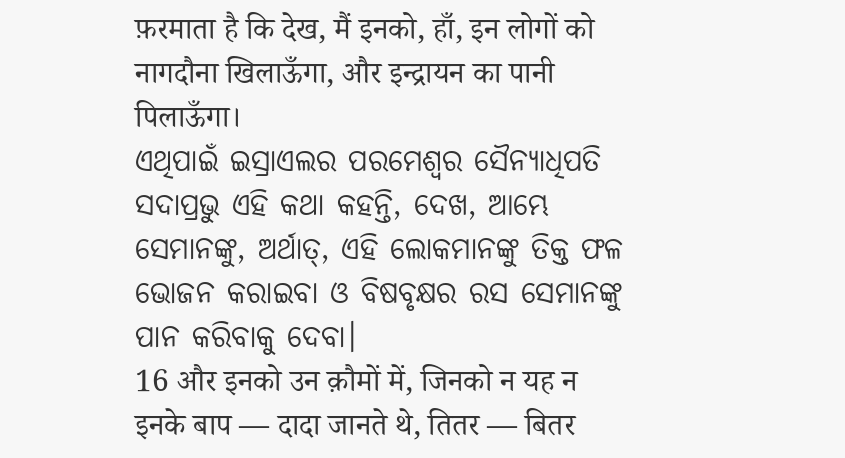फ़रमाता है कि देख, मैं इनको, हाँ, इन लोगों को नागदौना खिलाऊँगा, और इन्द्रायन का पानी पिलाऊँगा।
ଏଥିପାଇଁ ଇସ୍ରାଏଲର ପରମେଶ୍ୱର ସୈନ୍ୟାଧିପତି ସଦାପ୍ରଭୁ ଏହି କଥା କହନ୍ତି, ଦେଖ, ଆମ୍ଭେ ସେମାନଙ୍କୁ, ଅର୍ଥାତ୍, ଏହି ଲୋକମାନଙ୍କୁ ତିକ୍ତ ଫଳ ଭୋଜନ କରାଇବା ଓ ବିଷବୃକ୍ଷର ରସ ସେମାନଙ୍କୁ ପାନ କରିବାକୁ ଦେବା।
16 और इनको उन क़ौमों में, जिनको न यह न इनके बाप — दादा जानते थे, तितर — बितर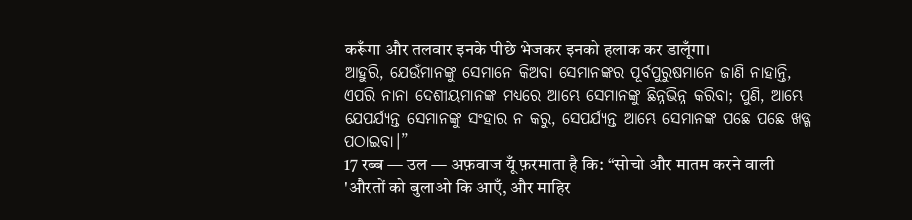करूँगा और तलवार इनके पीछे भेजकर इनको हलाक कर डालूँगा।
ଆହୁରି, ଯେଉଁମାନଙ୍କୁ ସେମାନେ କିଅବା ସେମାନଙ୍କର ପୂର୍ବପୁରୁଷମାନେ ଜାଣି ନାହାନ୍ତି, ଏପରି ନାନା ଦେଶୀୟମାନଙ୍କ ମଧ୍ୟରେ ଆମ୍ଭେ ସେମାନଙ୍କୁ ଛିନ୍ନଭିନ୍ନ କରିବା; ପୁଣି, ଆମ୍ଭେ ଯେପର୍ଯ୍ୟନ୍ତ ସେମାନଙ୍କୁ ସଂହାର ନ କରୁ, ସେପର୍ଯ୍ୟନ୍ତ ଆମ୍ଭେ ସେମାନଙ୍କ ପଛେ ପଛେ ଖଡ୍ଗ ପଠାଇବା।”
17 रब्ब — उल — अफ़वाज यूँ फ़रमाता है कि: “सोचो और मातम करने वाली 'औरतों को बुलाओ कि आएँ, और माहिर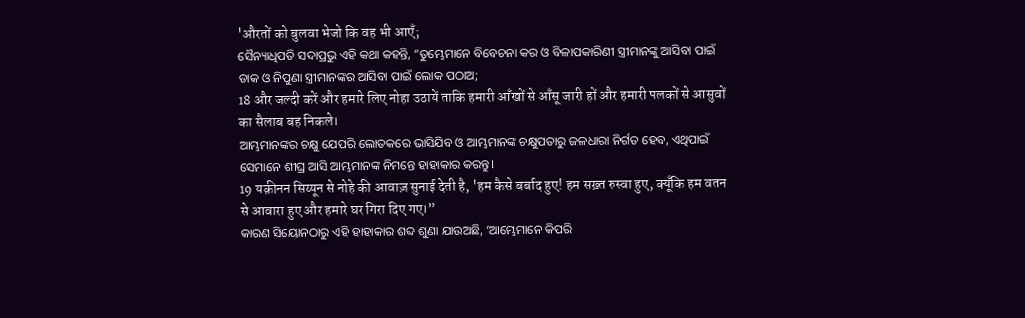'औरतों को बुलवा भेजो कि वह भी आएँ;
ସୈନ୍ୟାଧିପତି ସଦାପ୍ରଭୁ ଏହି କଥା କହନ୍ତି, “ତୁମ୍ଭେମାନେ ବିବେଚନା କର ଓ ବିଳାପକାରିଣୀ ସ୍ତ୍ରୀମାନଙ୍କୁ ଆସିବା ପାଇଁ ଡାକ ଓ ନିପୁଣା ସ୍ତ୍ରୀମାନଙ୍କର ଆସିବା ପାଇଁ ଲୋକ ପଠାଅ;
18 और जल्दी करें और हमारे लिए नोहा उठायें ताकि हमारी आँखों से आँसू जारी हों और हमारी पलकों से आसुवों का सैलाब बह निकले।
ଆମ୍ଭମାନଙ୍କର ଚକ୍ଷୁ ଯେପରି ଲୋତକରେ ଭାସିଯିବ ଓ ଆମ୍ଭମାନଙ୍କ ଚକ୍ଷୁପତାରୁ ଜଳଧାରା ନିର୍ଗତ ହେବ, ଏଥିପାଇଁ ସେମାନେ ଶୀଘ୍ର ଆସି ଆମ୍ଭମାନଙ୍କ ନିମନ୍ତେ ହାହାକାର କରନ୍ତୁ।
19 यक़ीनन सिय्यून से नोहे की आवाज़ सुनाई देती है, 'हम कैसे बर्बाद हुए! हम सख़्त रुस्वा हुए, क्यूँकि हम वतन से आवारा हुए और हमारे घर गिरा दिए गए।”
କାରଣ ସିୟୋନଠାରୁ ଏହି ହାହାକାର ଶବ୍ଦ ଶୁଣା ଯାଉଅଛି, ‘ଆମ୍ଭେମାନେ କିପରି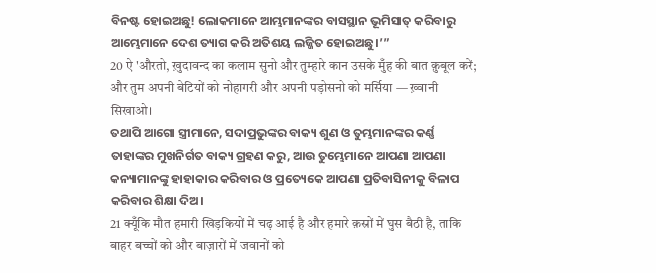ବିନଷ୍ଟ ହୋଇଅଛୁ! ଲୋକମାନେ ଆମ୍ଭମାନଙ୍କର ବାସସ୍ଥାନ ଭୂମିସାତ୍ କରିବାରୁ ଆମ୍ଭେମାନେ ଦେଶ ତ୍ୟାଗ କରି ଅତିଶୟ ଲଜ୍ଜିତ ହୋଇଅଛୁ।’”
20 ऐ 'औरतो, ख़ुदावन्द का कलाम सुनो और तुम्हारे कान उसके मुँह की बात क़ुबूल करें; और तुम अपनी बेटियों को नोहागरी और अपनी पड़ोसनो को मर्सिया — ख़्वानी सिखाओ।
ତଥାପି ଆଗୋ ସ୍ତ୍ରୀମାନେ, ସଦାପ୍ରଭୁଙ୍କର ବାକ୍ୟ ଶୁଣ ଓ ତୁମ୍ଭମାନଙ୍କର କର୍ଣ୍ଣ ତାହାଙ୍କର ମୁଖନିର୍ଗତ ବାକ୍ୟ ଗ୍ରହଣ କରୁ, ଆଉ ତୁମ୍ଭେମାନେ ଆପଣା ଆପଣା କନ୍ୟାମାନଙ୍କୁ ହାହାକାର କରିବାର ଓ ପ୍ରତ୍ୟେକେ ଆପଣା ପ୍ରତିବାସିନୀକୁ ବିଳାପ କରିବାର ଶିକ୍ଷା ଦିଅ।
21 क्यूँकि मौत हमारी खिड़कियों में चढ़ आई है और हमारे क़स्रों में घुस बैठी है, ताकि बाहर बच्चों को और बाज़ारों में जवानों को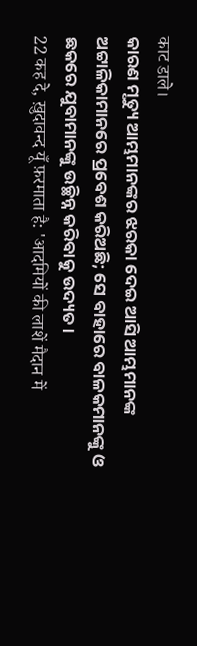काट डाले।
କାରଣ ମୃତ୍ୟୁ ଆମ୍ଭମାନଙ୍କର ଝରକା ଦେଇ ଆସି ଆମ୍ଭମାନଙ୍କ ଅଟ୍ଟାଳିକାମାନରେ ପ୍ରବେଶ କରିଅଛି; ସେ ବାହାରେ ବାଳକମାନଙ୍କୁ ଓ ଛକରେ ଯୁବାମାନଙ୍କୁ ଉଚ୍ଛିନ୍ନ କରିବାକୁ ଉଦ୍ୟତ।
22 कह दे, ख़ुदावन्द यूँ फ़रमाता है: 'आदमियों की लाशें मैदान में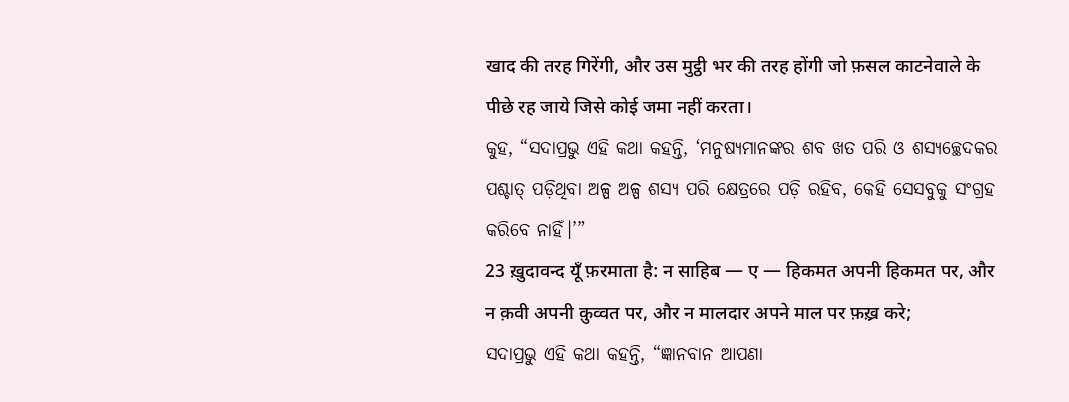खाद की तरह गिरेंगी, और उस मुट्ठी भर की तरह होंगी जो फ़सल काटनेवाले के पीछे रह जाये जिसे कोई जमा नहीं करता।
କୁହ, “ସଦାପ୍ରଭୁ ଏହି କଥା କହନ୍ତି, ‘ମନୁଷ୍ୟମାନଙ୍କର ଶବ ଖତ ପରି ଓ ଶସ୍ୟଚ୍ଛେଦକର ପଶ୍ଚାତ୍ ପଡ଼ିଥିବା ଅଳ୍ପ ଅଳ୍ପ ଶସ୍ୟ ପରି କ୍ଷେତ୍ରରେ ପଡ଼ି ରହିବ, କେହି ସେସବୁକୁ ସଂଗ୍ରହ କରିବେ ନାହିଁ।’”
23 ख़ुदावन्द यूँ फ़रमाता है: न साहिब — ए — हिकमत अपनी हिकमत पर, और न क़वी अपनी क़ुव्वत पर, और न मालदार अपने माल पर फ़ख़्र करे;
ସଦାପ୍ରଭୁ ଏହି କଥା କହନ୍ତି, “ଜ୍ଞାନବାନ ଆପଣା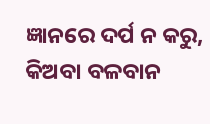ଜ୍ଞାନରେ ଦର୍ପ ନ କରୁ, କିଅବା ବଳବାନ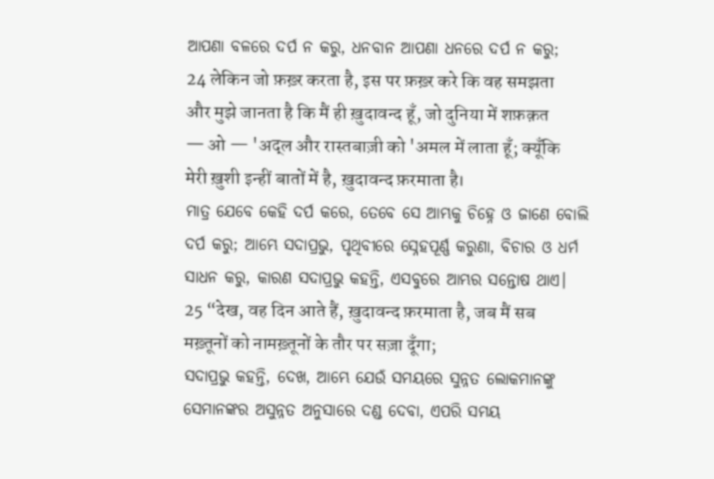ଆପଣା ବଳରେ ଦର୍ପ ନ କରୁ, ଧନବାନ ଆପଣା ଧନରେ ଦର୍ପ ନ କରୁ;
24 लेकिन जो फ़ख़्र करता है, इस पर फ़ख़्र करे कि वह समझता और मुझे जानता है कि मैं ही ख़ुदावन्द हूँ, जो दुनिया में शफ़क़त — ओ — 'अद्ल और रास्तबाज़ी को 'अमल में लाता हूँ; क्यूँकि मेरी ख़ुशी इन्हीं बातों में है, ख़ुदावन्द फ़रमाता है।
ମାତ୍ର ଯେବେ କେହି ଦର୍ପ କରେ, ତେବେ ସେ ଆମ୍ଭକୁ ଚିହ୍ନେ ଓ ଜାଣେ ବୋଲି ଦର୍ପ କରୁ; ଆମ୍ଭେ ସଦାପ୍ରଭୁ, ପୃଥିବୀରେ ସ୍ନେହପୂର୍ଣ୍ଣ କରୁଣା, ବିଚାର ଓ ଧର୍ମ ସାଧନ କରୁ, କାରଣ ସଦାପ୍ରଭୁ କହନ୍ତି, ଏସବୁରେ ଆମ୍ଭର ସନ୍ତୋଷ ଥାଏ।
25 “देख, वह दिन आते हैं, ख़ुदावन्द फ़रमाता है, जब मैं सब मख़्तूनों को नामख़्तूनों के तौर पर सज़ा दूँगा;
ସଦାପ୍ରଭୁ କହନ୍ତି, ଦେଖ, ଆମ୍ଭେ ଯେଉଁ ସମୟରେ ସୁନ୍ନତ ଲୋକମାନଙ୍କୁ ସେମାନଙ୍କର ଅସୁନ୍ନତ ଅନୁସାରେ ଦଣ୍ଡ ଦେବା, ଏପରି ସମୟ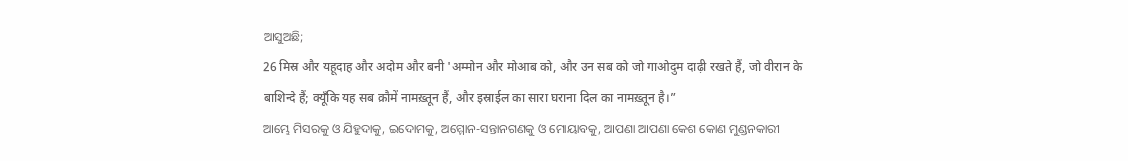ଆସୁଅଛି;
26 मिस्र और यहूदाह और अदोम और बनी 'अम्मोन और मोआब को, और उन सब को जो गाओदुम दाढ़ी रखते हैं, जो वीरान के बाशिन्दे हैं; क्यूँकि यह सब क़ौमें नामख़्तून हैं, और इस्राईल का सारा घराना दिल का नामख़्तून है।”
ଆମ୍ଭେ ମିସରକୁ ଓ ଯିହୁଦାକୁ, ଇଦୋମକୁ, ଅମ୍ମୋନ-ସନ୍ତାନଗଣକୁ ଓ ମୋୟାବକୁ, ଆପଣା ଆପଣା କେଶ କୋଣ ମୁଣ୍ଡନକାରୀ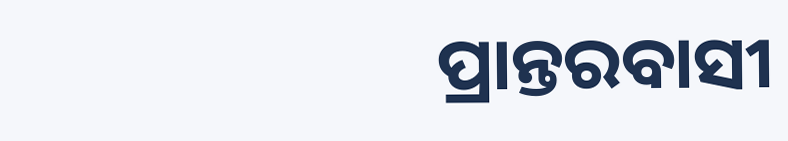ପ୍ରାନ୍ତରବାସୀ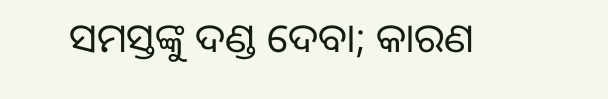ସମସ୍ତଙ୍କୁ ଦଣ୍ଡ ଦେବା; କାରଣ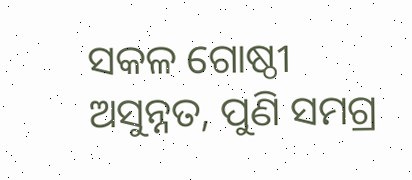ସକଳ ଗୋଷ୍ଠୀ ଅସୁନ୍ନତ, ପୁଣି ସମଗ୍ର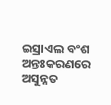ଇସ୍ରାଏଲ ବଂଶ ଅନ୍ତଃକରଣରେ ଅସୁନ୍ନତ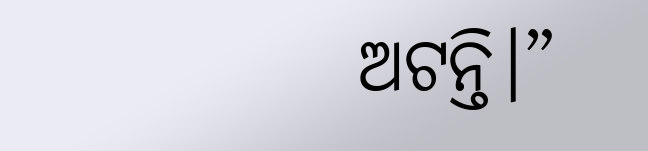ଅଟନ୍ତି।”